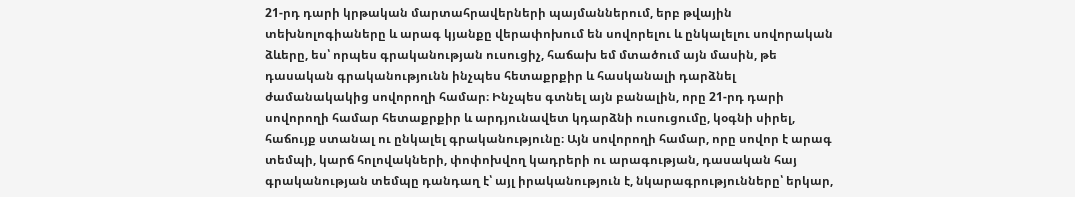21-րդ դարի կրթական մարտահրավերների պայմաններում, երբ թվային տեխնոլոգիաները և արագ կյանքը վերափոխում են սովորելու և ընկալելու սովորական ձևերը, ես՝ որպես գրականության ուսուցիչ, հաճախ եմ մտածում այն մասին, թե դասական գրականությունն ինչպես հետաքրքիր և հասկանալի դարձնել ժամանակակից սովորողի համար։ Ինչպես գտնել այն բանալին, որը 21-րդ դարի սովորողի համար հետաքրքիր և արդյունավետ կդարձնի ուսուցումը, կօգնի սիրել, հաճույք ստանալ ու ընկալել գրականությունը։ Այն սովորողի համար, որը սովոր է արագ տեմպի, կարճ հոլովակների, փոփոխվող կադրերի ու արագության, դասական հայ գրականության տեմպը դանդաղ է՝ այլ իրականություն է, նկարագրությունները՝ երկար,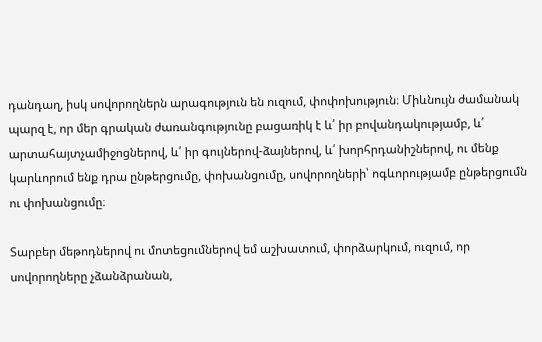դանդաղ, իսկ սովորողներն արագություն են ուզում, փոփոխություն։ Միևնույն ժամանակ պարզ է, որ մեր գրական ժառանգությունը բացառիկ է և՛ իր բովանդակությամբ, և՛ արտահայտչամիջոցներով, և՛ իր գույներով-ձայներով, և՛ խորհրդանիշներով, ու մենք կարևորում ենք դրա ընթերցումը, փոխանցումը, սովորողների՝ ոգևորությամբ ընթերցումն ու փոխանցումը։

Տարբեր մեթոդներով ու մոտեցումներով եմ աշխատում, փորձարկում, ուզում, որ սովորողները չձանձրանան,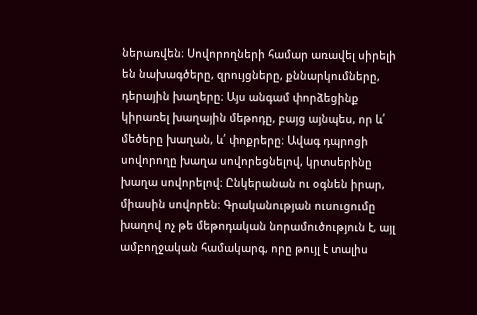ներառվեն։ Սովորողների համար առավել սիրելի են նախագծերը, զրույցները, քննարկումները, դերային խաղերը։ Այս անգամ փորձեցինք կիրառել խաղային մեթոդը, բայց այնպես, որ և՛ մեծերը խաղան, և՛ փոքրերը։ Ավագ դպրոցի սովորողը խաղա սովորեցնելով, կրտսերինը խաղա սովորելով։ Ընկերանան ու օգնեն իրար, միասին սովորեն։ Գրականության ուսուցումը խաղով ոչ թե մեթոդական նորամուծություն է, այլ ամբողջական համակարգ, որը թույլ է տալիս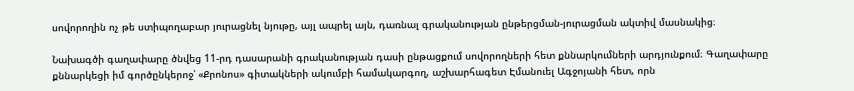սովորողին ոչ թե ստիպողաբար յուրացնել նյութը, այլ ապրել այն, դառնալ գրականության ընթերցման-յուրացման ակտիվ մասնակից։

Նախագծի գաղափարը ծնվեց 11-րդ դասարանի գրականության դասի ընթացքում սովորողների հետ քննարկումների արդյունքում։ Գաղափարը քննարկեցի իմ գործընկերոջ՝ «Քրոնոս» գիտակների ակումբի համակարգող, աշխարհագետ Էմանուել Ագջոյանի հետ, որն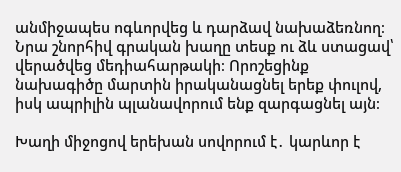անմիջապես ոգևորվեց և դարձավ նախաձեռնող։ Նրա շնորհիվ գրական խաղը տեսք ու ձև ստացավ՝ վերածվեց մեդիահարթակի։ Որոշեցինք նախագիծը մարտին իրականացնել երեք փուլով, իսկ ապրիլին պլանավորում ենք զարգացնել այն։

Խաղի միջոցով երեխան սովորում է․ կարևոր է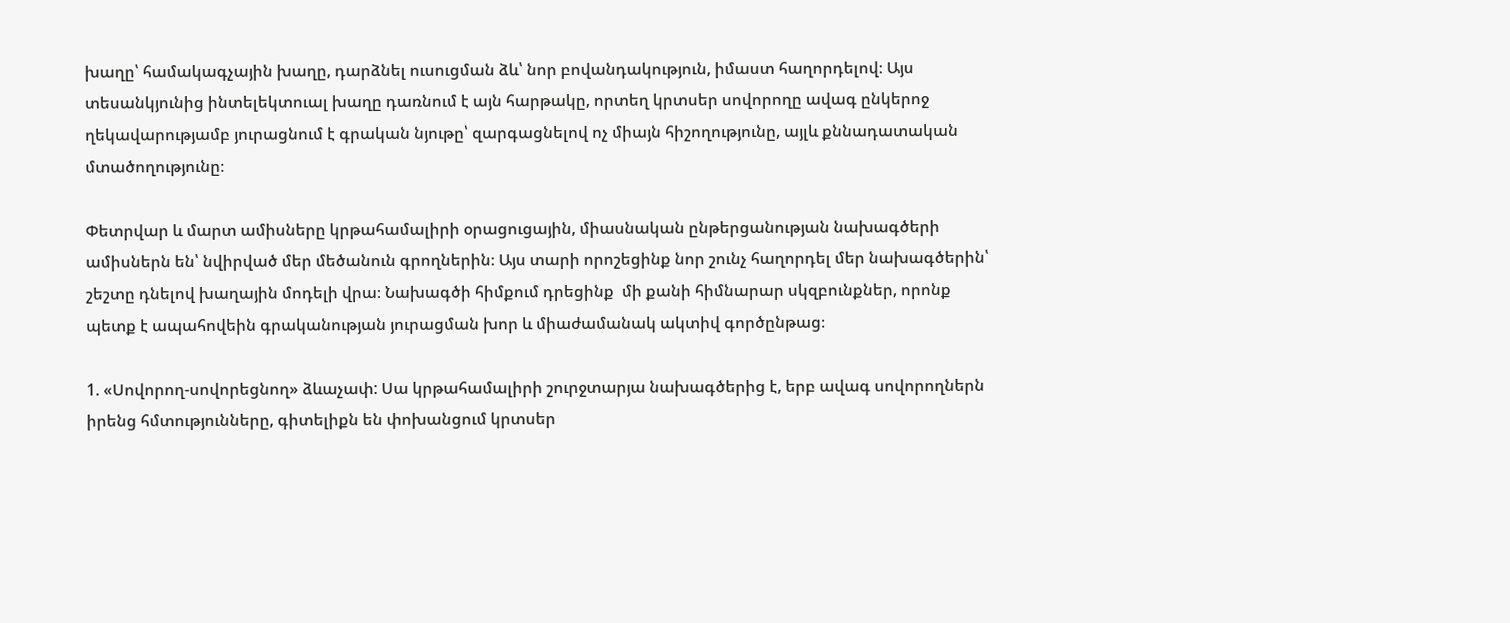խաղը՝ համակագչային խաղը, դարձնել ուսուցման ձև՝ նոր բովանդակություն, իմաստ հաղորդելով։ Այս տեսանկյունից ինտելեկտուալ խաղը դառնում է այն հարթակը, որտեղ կրտսեր սովորողը ավագ ընկերոջ ղեկավարությամբ յուրացնում է գրական նյութը՝ զարգացնելով ոչ միայն հիշողությունը, այլև քննադատական մտածողությունը։

Փետրվար և մարտ ամիսները կրթահամալիրի օրացուցային, միասնական ընթերցանության նախագծերի ամիսներն են՝ նվիրված մեր մեծանուն գրողներին։ Այս տարի որոշեցինք նոր շունչ հաղորդել մեր նախագծերին՝ շեշտը դնելով խաղային մոդելի վրա։ Նախագծի հիմքում դրեցինք  մի քանի հիմնարար սկզբունքներ, որոնք պետք է ապահովեին գրականության յուրացման խոր և միաժամանակ ակտիվ գործընթաց։

1. «Սովորող-սովորեցնող» ձևաչափ: Սա կրթահամալիրի շուրջտարյա նախագծերից է, երբ ավագ սովորողներն իրենց հմտությունները, գիտելիքն են փոխանցում կրտսեր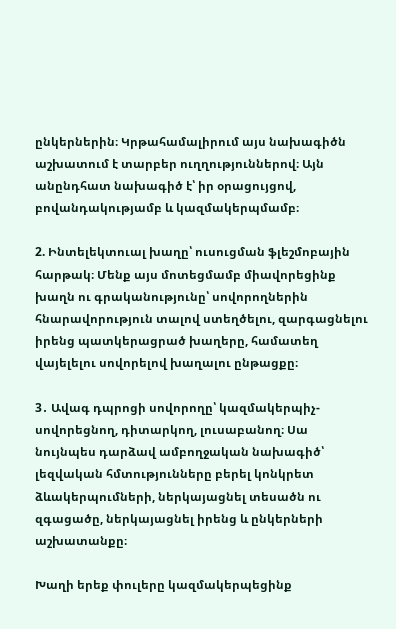ընկերներին։ Կրթահամալիրում այս նախագիծն աշխատում է տարբեր ուղղություններով։ Այն անընդհատ նախագիծ է՝ իր օրացույցով, բովանդակությամբ և կազմակերպմամբ։

2. Ինտելեկտուալ խաղը՝ ուսուցման ֆլեշմոբային հարթակ։ Մենք այս մոտեցմամբ միավորեցինք խաղն ու գրականությունը՝ սովորողներին հնարավորություն տալով ստեղծելու, զարգացնելու իրենց պատկերացրած խաղերը, համատեղ վայելելու սովորելով խաղալու ընթացքը։

3․ Ավագ դպրոցի սովորողը՝ կազմակերպիչ-սովորեցնող, դիտարկող, լուսաբանող։ Սա նույնպես դարձավ ամբողջական նախագիծ՝ լեզվական հմտությունները բերել կոնկրետ ձևակերպումների, ներկայացնել տեսածն ու զգացածը, ներկայացնել իրենց և ընկերների աշխատանքը։

Խաղի երեք փուլերը կազմակերպեցինք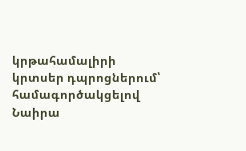կրթահամալիրի կրտսեր դպրոցներում՝ համագործակցելով Նաիրա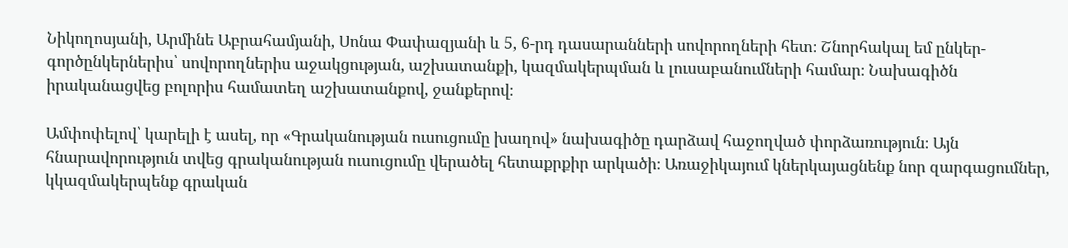Նիկողոսյանի, Արմինե Աբրահամյանի, Սոնա Փափազյանի և 5, 6-րդ դասարանների սովորողների հետ։ Շնորհակալ եմ ընկեր-գործընկերներիս՝ սովորողներիս աջակցության, աշխատանքի, կազմակերպման և լուսաբանումների համար։ Նախագիծն իրականացվեց բոլորիս համատեղ աշխատանքով, ջանքերով։

Ամփոփելով՝ կարելի է ասել, որ «Գրականության ուսուցումը խաղով» նախագիծը դարձավ հաջողված փորձառություն։ Այն հնարավորություն տվեց գրականության ուսուցումը վերածել հետաքրքիր արկածի։ Առաջիկայում կներկայացնենք նոր զարգացումներ, կկազմակերպենք գրական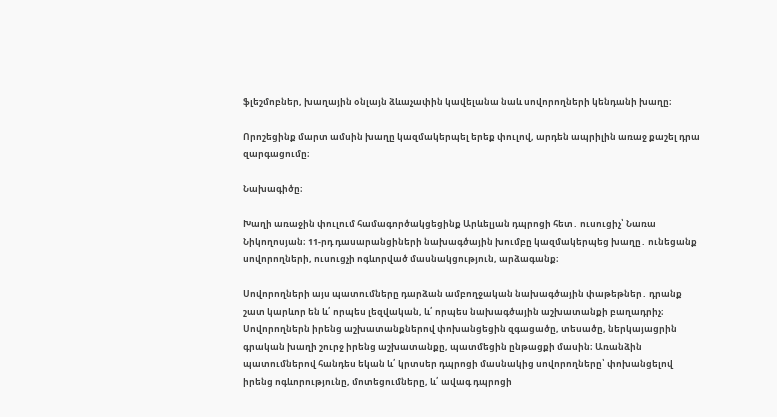ֆլեշմոբներ, խաղային օնլայն ձևաչափին կավելանա նաև սովորողների կենդանի խաղը։

Որոշեցինք մարտ ամսին խաղը կազմակերպել երեք փուլով, արդեն ապրիլին առաջ քաշել դրա զարգացումը։

Նախագիծը։

Խաղի առաջին փուլում համագործակցեցինք Արևելյան դպրոցի հետ․ ուսուցիչ՝ Նառա Նիկողոսյան։ 11-րդ դասարանցիների նախագծային խումբը կազմակերպեց խաղը․ ունեցանք սովորողների, ուսուցչի ոգևորված մասնակցություն, արձագանք։

Սովորողների այս պատումները դարձան ամբողջական նախագծային փաթեթներ․ դրանք շատ կարևոր են և՛ որպես լեզվական, և՛ որպես նախագծային աշխատանքի բաղադրիչ։ Սովորողներն իրենց աշխատանքներով փոխանցեցին զգացածը, տեսածը, ներկայացրին գրական խաղի շուրջ իրենց աշխատանքը, պատմեցին ընթացքի մասին։ Առանձին պատումներով հանդես եկան և՛ կրտսեր դպրոցի մասնակից սովորողները՝ փոխանցելով իրենց ոգևորությունը, մոտեցումները, և՛ ավագ դպրոցի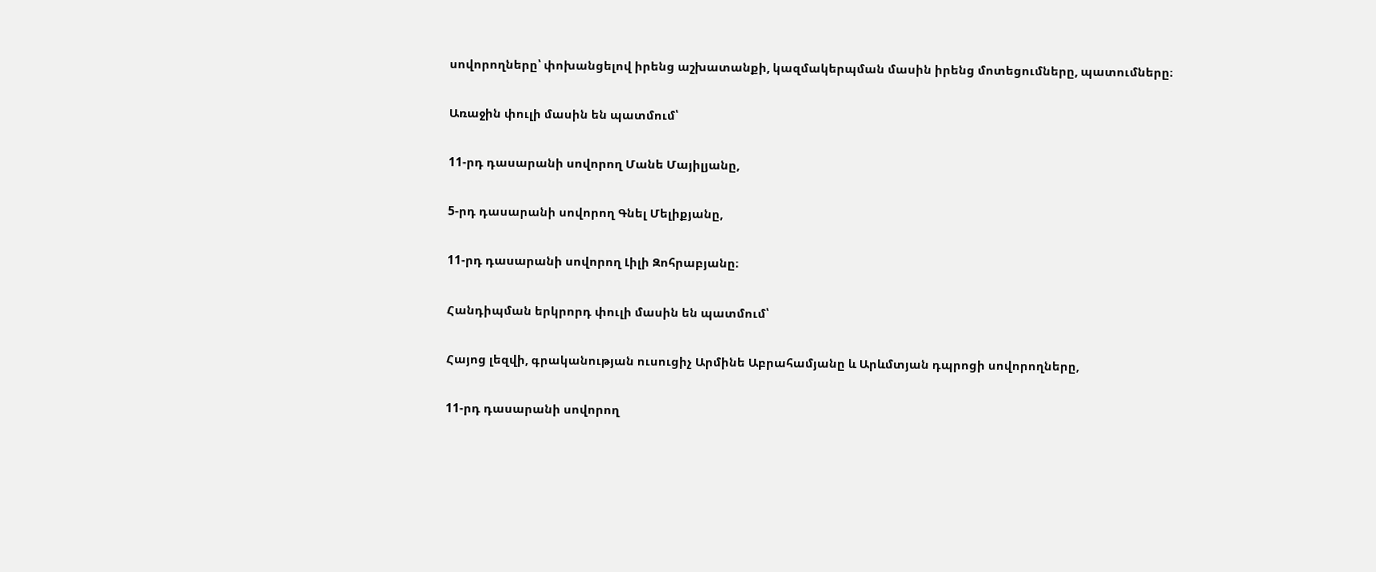սովորողները՝ փոխանցելով իրենց աշխատանքի, կազմակերպման մասին իրենց մոտեցումները, պատումները։

Առաջին փուլի մասին են պատմում՝

11-րդ դասարանի սովորող Մանե Մայիլյանը,

5-րդ դասարանի սովորող Գնել Մելիքյանը,

11-րդ դասարանի սովորող Լիլի Զոհրաբյանը։

Հանդիպման երկրորդ փուլի մասին են պատմում՝

Հայոց լեզվի, գրականության ուսուցիչ Արմինե Աբրահամյանը և Արևմտյան դպրոցի սովորողները,

11-րդ դասարանի սովորող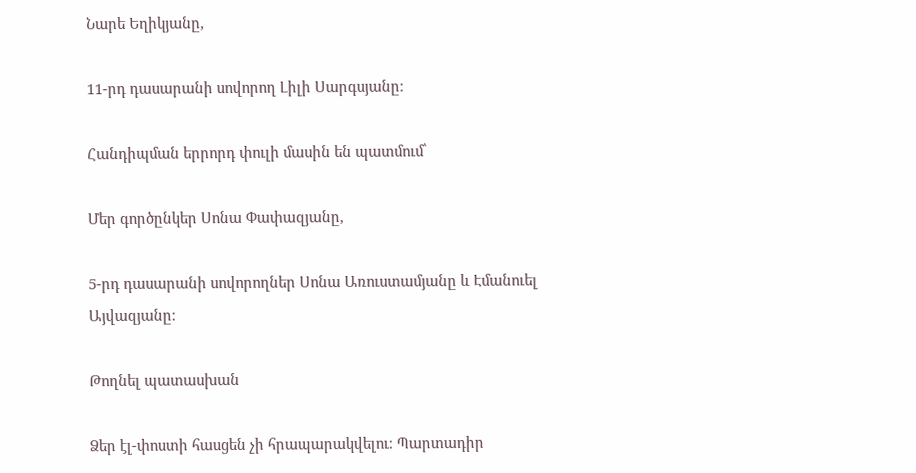Նարե Եղիկյանը,

11-րդ դասարանի սովորող Լիլի Սարգսյանը։

Հանդիպման երրորդ փուլի մասին են պատմում՝

Մեր գործընկեր Սոնա Փափազյանը,

5-րդ դասարանի սովորողներ Սոնա Առուստամյանը և Էմանուել Այվազյանը։

Թողնել պատասխան

Ձեր էլ-փոստի հասցեն չի հրապարակվելու։ Պարտադիր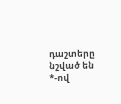դաշտերը նշված են *-ով